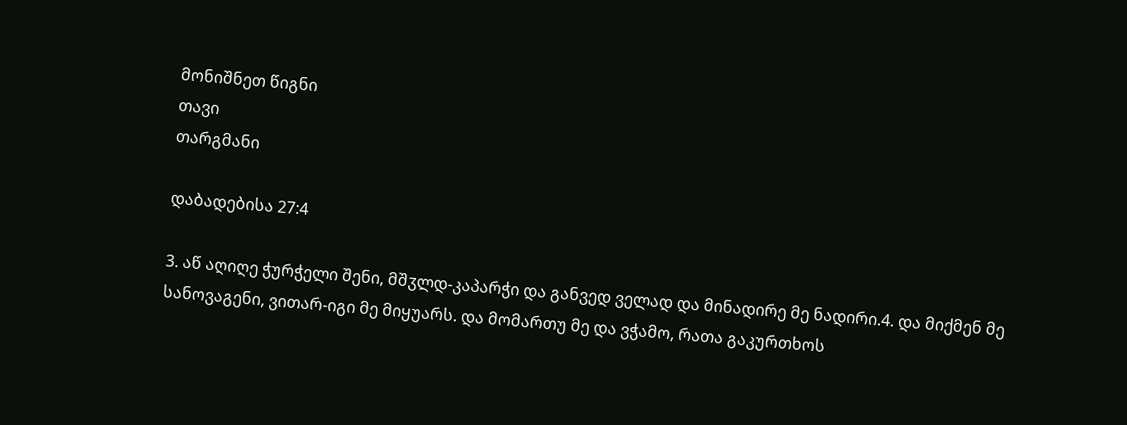მონიშნეთ წიგნი
თავი
თარგმანი

დაბადებისა 27:4

3. აწ აღიღე ჭურჭელი შენი, მშჳლდ-კაპარჭი და განვედ ველად და მინადირე მე ნადირი.4. და მიქმენ მე სანოვაგენი, ვითარ-იგი მე მიყუარს. და მომართუ მე და ვჭამო, რათა გაკურთხოს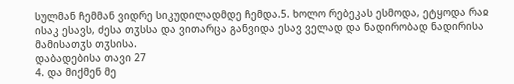სულმან ჩემმან ვიდრე სიკუდილადმდე ჩემდა.5. ხოლო რებეკას ესმოდა, ეტყოდა რაჲ ისაკ ესავს, ძესა თჳსსა და ვითარცა განვიდა ესავ ველად და ნადირობად ნადირისა მამისათჳს თჳსისა.
დაბადებისა თავი 27
4. და მიქმენ მე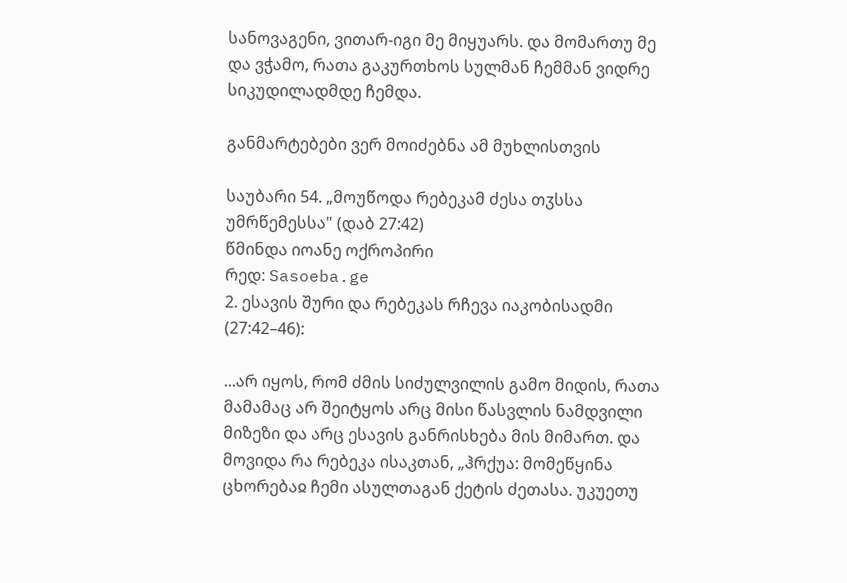სანოვაგენი, ვითარ-იგი მე მიყუარს. და მომართუ მე და ვჭამო, რათა გაკურთხოს სულმან ჩემმან ვიდრე სიკუდილადმდე ჩემდა.

განმარტებები ვერ მოიძებნა ამ მუხლისთვის

საუბარი 54. „მოუწოდა რებეკამ ძესა თჳსსა უმრწემესსა" (დაბ 27:42)
წმინდა იოანე ოქროპირი
რედ: Sasoeba.ge
2. ესავის შური და რებეკას რჩევა იაკობისადმი (27:42–46):

...არ იყოს, რომ ძმის სიძულვილის გამო მიდის, რათა მამამაც არ შეიტყოს არც მისი წასვლის ნამდვილი მიზეზი და არც ესავის განრისხება მის მიმართ. და მოვიდა რა რებეკა ისაკთან, „ჰრქუა: მომეწყინა ცხორებაჲ ჩემი ასულთაგან ქეტის ძეთასა. უკუეთუ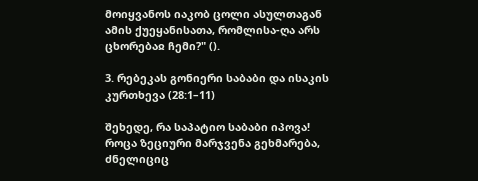მოიყვანოს იაკობ ცოლი ასულთაგან ამის ქუეყანისათა, რომლისა-ღა არს ცხორებაჲ ჩემი?" ().

3. რებეკას გონიერი საბაბი და ისაკის კურთხევა (28:1–11)

შეხედე, რა საპატიო საბაბი იპოვა! როცა ზეციური მარჯვენა გეხმარება, ძნელიციც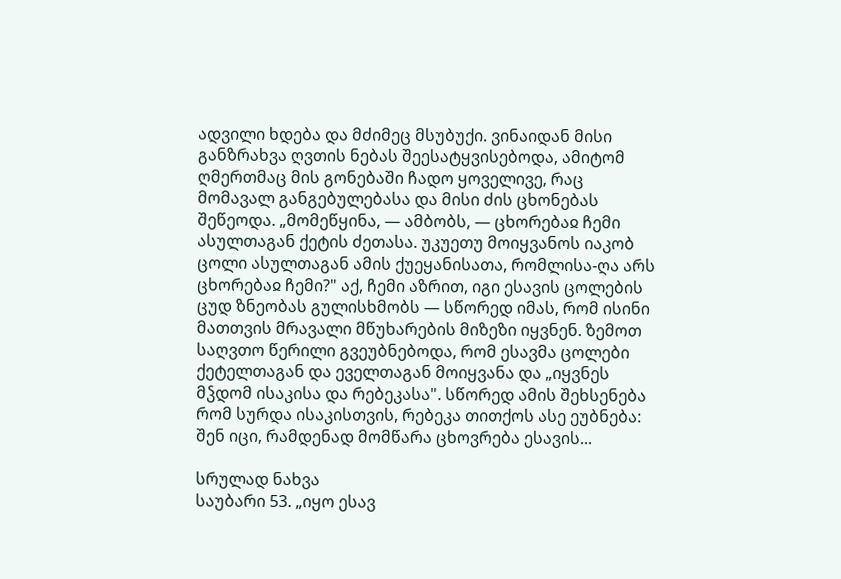ადვილი ხდება და მძიმეც მსუბუქი. ვინაიდან მისი განზრახვა ღვთის ნებას შეესატყვისებოდა, ამიტომ ღმერთმაც მის გონებაში ჩადო ყოველივე, რაც მომავალ განგებულებასა და მისი ძის ცხონებას შეწეოდა. „მომეწყინა, — ამბობს, — ცხორებაჲ ჩემი ასულთაგან ქეტის ძეთასა. უკუეთუ მოიყვანოს იაკობ ცოლი ასულთაგან ამის ქუეყანისათა, რომლისა-ღა არს ცხორებაჲ ჩემი?" აქ, ჩემი აზრით, იგი ესავის ცოლების ცუდ ზნეობას გულისხმობს — სწორედ იმას, რომ ისინი მათთვის მრავალი მწუხარების მიზეზი იყვნენ. ზემოთ საღვთო წერილი გვეუბნებოდა, რომ ესავმა ცოლები ქეტელთაგან და ეველთაგან მოიყვანა და „იყვნეს მჴდომ ისაკისა და რებეკასა". სწორედ ამის შეხსენება რომ სურდა ისაკისთვის, რებეკა თითქოს ასე ეუბნება: შენ იცი, რამდენად მომწარა ცხოვრება ესავის...

სრულად ნახვა
საუბარი 53. „იყო ესავ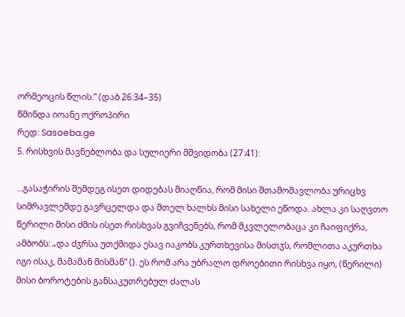ორმეოცის წლის.“ (დაბ 26:34–35)
წმინდა იოანე ოქროპირი
რედ: Sasoeba.ge
5. რისხვის მავნებლობა და სულიერი მშვიდობა (27:41):

...გასაჭირის შემდეგ ისეთ დიდებას მიაღწია, რომ მისი შთამომავლობა ურიცხვ სიმრავლემდე გავრცელდა და მთელ ხალხს მისი სახელი ეწოდა. ახლა კი საღვთო წერილი მისი ძმის ისეთ რისხვას გვიჩვენებს, რომ მკვლელობაცა კი ჩაიფიქრა, ამბობს: „და ძჳრსა უთქმიდა ესავ იაკობს კურთხევისა მისთჳს, რომლითა აკურთხა იგი ისაკ, მამამან მისმან“ (). ეს რომ არა უბრალო დროებითი რისხვა იყო, (წერილი) მისი ბოროტების განსაკუთრებულ ძალას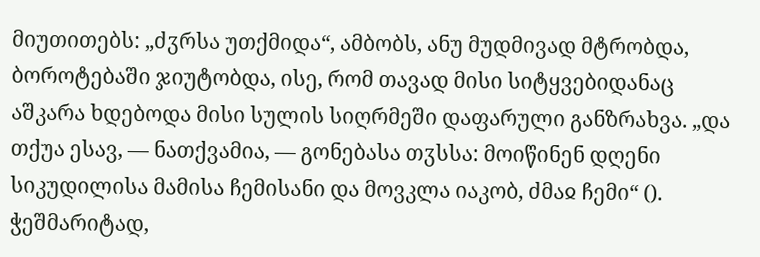მიუთითებს: „ძჳრსა უთქმიდა“, ამბობს, ანუ მუდმივად მტრობდა, ბოროტებაში ჯიუტობდა, ისე, რომ თავად მისი სიტყვებიდანაც აშკარა ხდებოდა მისი სულის სიღრმეში დაფარული განზრახვა. „და თქუა ესავ, — ნათქვამია, — გონებასა თჳსსა: მოიწინენ დღენი სიკუდილისა მამისა ჩემისანი და მოვკლა იაკობ, ძმაჲ ჩემი“ (). ჭეშმარიტად,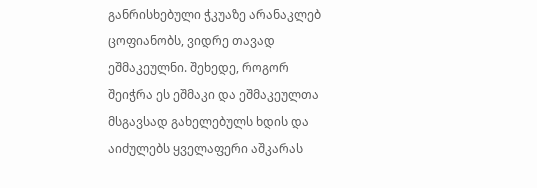განრისხებული ჭკუაზე არანაკლებ ცოფიანობს, ვიდრე თავად ეშმაკეულნი. შეხედე, როგორ შეიჭრა ეს ეშმაკი და ეშმაკეულთა მსგავსად გახელებულს ხდის და აიძულებს ყველაფერი აშკარას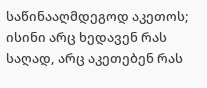საწინააღმდეგოდ აკეთოს; ისინი არც ხედავენ რას საღად, არც აკეთებენ რას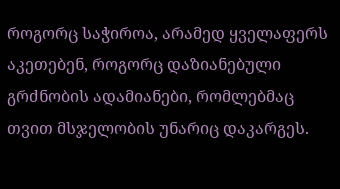როგორც საჭიროა, არამედ ყველაფერს აკეთებენ, როგორც დაზიანებული გრძნობის ადამიანები, რომლებმაც თვით მსჯელობის უნარიც დაკარგეს.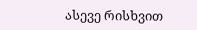ასევე რისხვით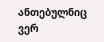ანთებულნიც ვერ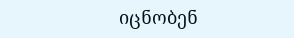იცნობენ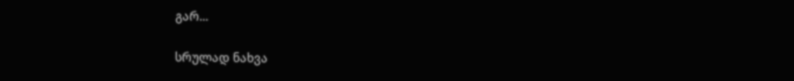გარ...

სრულად ნახვა